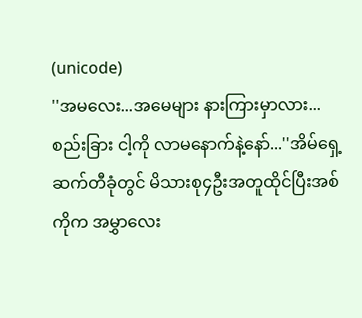(unicode)
''အမလေး...အမေများ နားကြားမှာလား...
စည်းခြား ငါ့ကို လာမနောက်နဲ့နော်...''အိမ်ရှေ့ဆက်တီခုံတွင် မိသားစု၄ဦးအတူထိုင်ပြီးအစ်ကိုက အမွှာလေး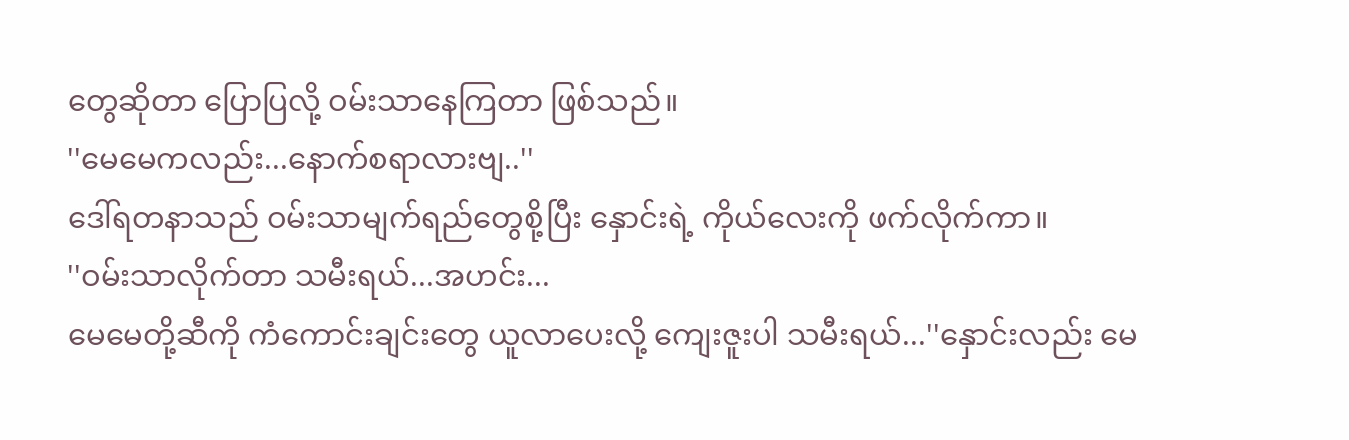တွေဆိုတာ ပြောပြလို့ ဝမ်းသာနေကြတာ ဖြစ်သည်။
''မေမေကလည်း...နောက်စရာလားဗျ..''
ဒေါ်ရတနာသည် ဝမ်းသာမျက်ရည်တွေစို့ပြီး နှောင်းရဲ့ ကိုယ်လေးကို ဖက်လိုက်ကာ။
''ဝမ်းသာလိုက်တာ သမီးရယ်...အဟင်း...
မေမေတို့ဆီကို ကံကောင်းချင်းတွေ ယူလာပေးလို့ ကျေးဇူးပါ သမီးရယ်...''နှောင်းလည်း မေ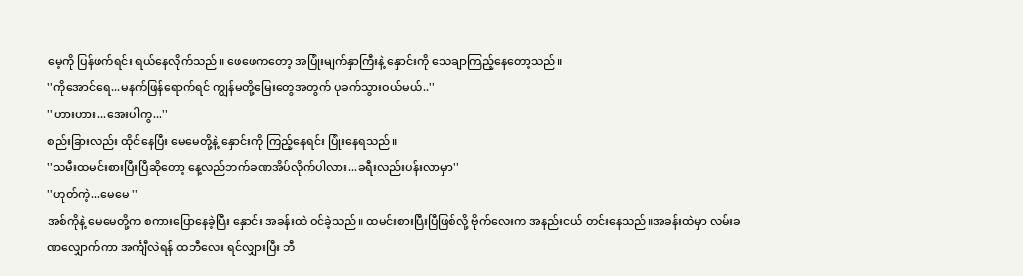မေ့ကို ပြန်ဖက်ရင်း ရယ်နေလိုက်သည်။ ဖေဖေကတော့ အပြုံးမျက်နှာကြီးနဲ့ နှောင်းကို သေချာကြည့်နေတော့သည်။
''ကိုအောင်ရေ...မနက်ဖြန်ရောက်ရင် ကျွန်မတို့မြေးတွေအတွက် ပုခက်သွားဝယ်မယ်..''
''ဟားဟား...အေးပါကွ...''
စည်းခြားလည်း ထိုင်နေပြီး မေမေတို့နဲ့ နှောင်းကို ကြည့်နေရင်း ပြုံးနေရသည်။
''သမီးထမင်းစားပြီးပြီဆိုတော့ နေ့လည်ဘက်ခဏအိပ်လိုက်ပါလား...ခရီးလည်းပန်းလာမှာ''
''ဟုတ်ကဲ့...မေမေ ''
အစ်ကိုနဲ့ မေမေတို့က စကားပြောနေခဲ့ပြီး နှောင်း အခန်းထဲ ဝင်ခဲ့သည်။ ထမင်းစားပြီးပြီဖြစ်လို့ ဗိုက်လေးက အနည်းငယ် တင်းနေသည်။အခန်းထဲမှာ လမ်းခဏလျှောက်ကာ အင်္ကျီလဲရန် ထဘီလေး ရင်လျှားပြီး ဘီ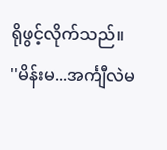ရိုဖွင့်လိုက်သည်။
''မိန်းမ...အင်္ကျီလဲမ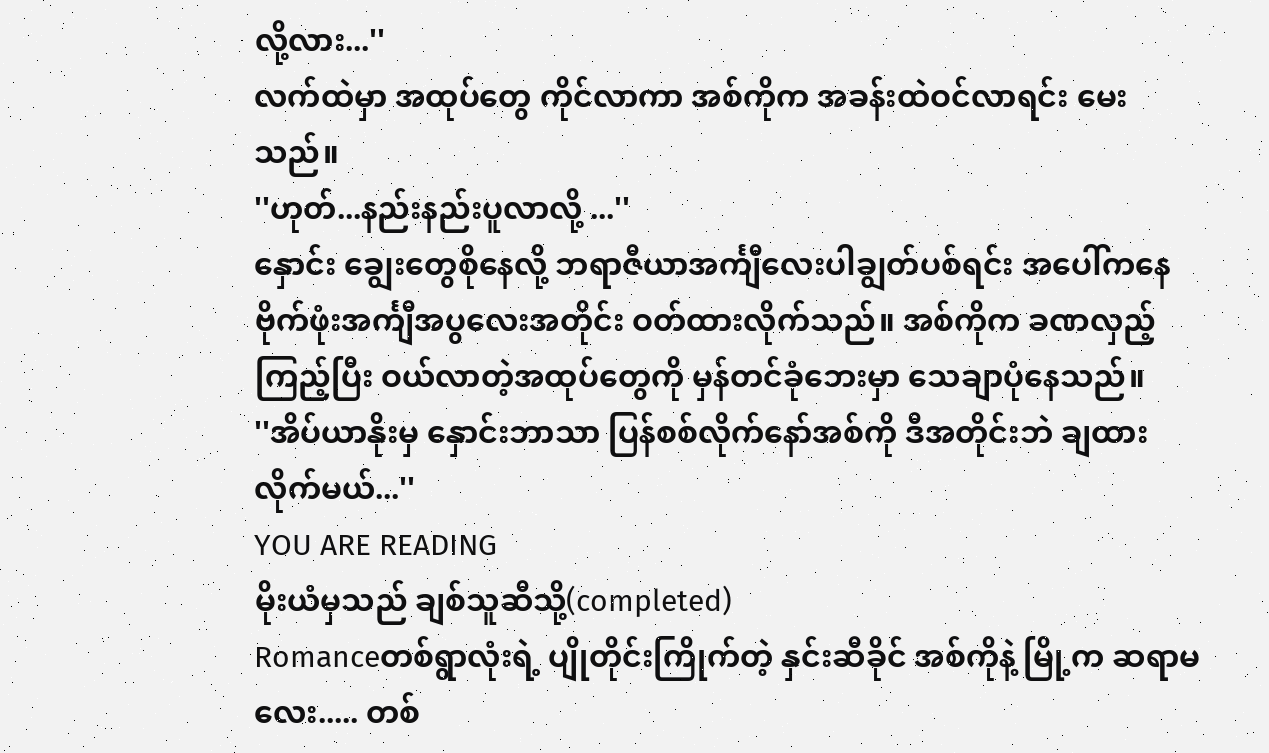လို့လား...''
လက်ထဲမှာ အထုပ်တွေ ကိုင်လာကာ အစ်ကိုက အခန်းထဲဝင်လာရင်း မေးသည်။
''ဟုတ်...နည်းနည်းပူလာလို့ ...''
နှောင်း ချွေးတွေစိုနေလို့ ဘရာဇီယာအင်္ကျီလေးပါချွတ်ပစ်ရင်း အပေါ်ကနေ ဗိုက်ဖုံးအင်္ကျီအပွလေးအတိုင်း ဝတ်ထားလိုက်သည်။ အစ်ကိုက ခဏလှည့်ကြည့်ပြီး ဝယ်လာတဲ့အထုပ်တွေကို မှန်တင်ခုံဘေးမှာ သေချာပုံနေသည်။
''အိပ်ယာနိုးမှ နှောင်းဘာသာ ပြန်စစ်လိုက်နော်အစ်ကို ဒီအတိုင်းဘဲ ချထားလိုက်မယ်...''
YOU ARE READING
မိုးယံမှသည် ချစ်သူဆီသို့(completed)
Romanceတစ်ရွာလုံးရဲ့ ပျိုတိုင်းကြိုက်တဲ့ နှင်းဆီခိုင် အစ်ကိုနဲ့ မြို့က ဆရာမလေး..... တစ်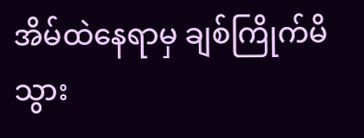အိမ်ထဲနေရာမှ ချစ်ကြိုက်မိသွား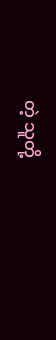တဲ့ သူတို့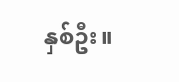နှစ်ဦး။